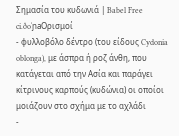Σημασία του κυδωνιά | Babel Free
ci.ðoˈɲaΟρισμοί
- φυλλοβόλο δέντρο (του είδους Cydonia oblonga), με άσπρα ή ροζ άνθη, που κατάγεται από την Ασία και παράγει κίτρινους καρπούς (κυδώνια) οι οποίοι μοιάζουν στο σχήμα με το αχλάδι
-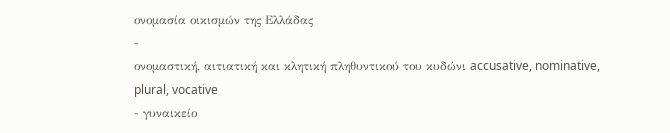ονομασία οικισμών της Ελλάδας
-
ονομαστική, αιτιατική και κλητική πληθυντικού του κυδώνι accusative, nominative, plural, vocative
- γυναικείο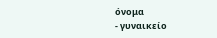όνομα
- γυναικείο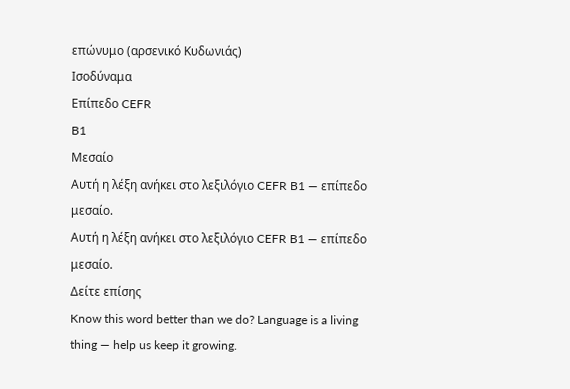επώνυμο (αρσενικό Κυδωνιάς)
Ισοδύναμα
Επίπεδο CEFR
B1
Μεσαίο
Αυτή η λέξη ανήκει στο λεξιλόγιο CEFR B1 — επίπεδο μεσαίο.
Αυτή η λέξη ανήκει στο λεξιλόγιο CEFR B1 — επίπεδο μεσαίο.
Δείτε επίσης
Know this word better than we do? Language is a living thing — help us keep it growing.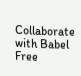Collaborate with Babel Free